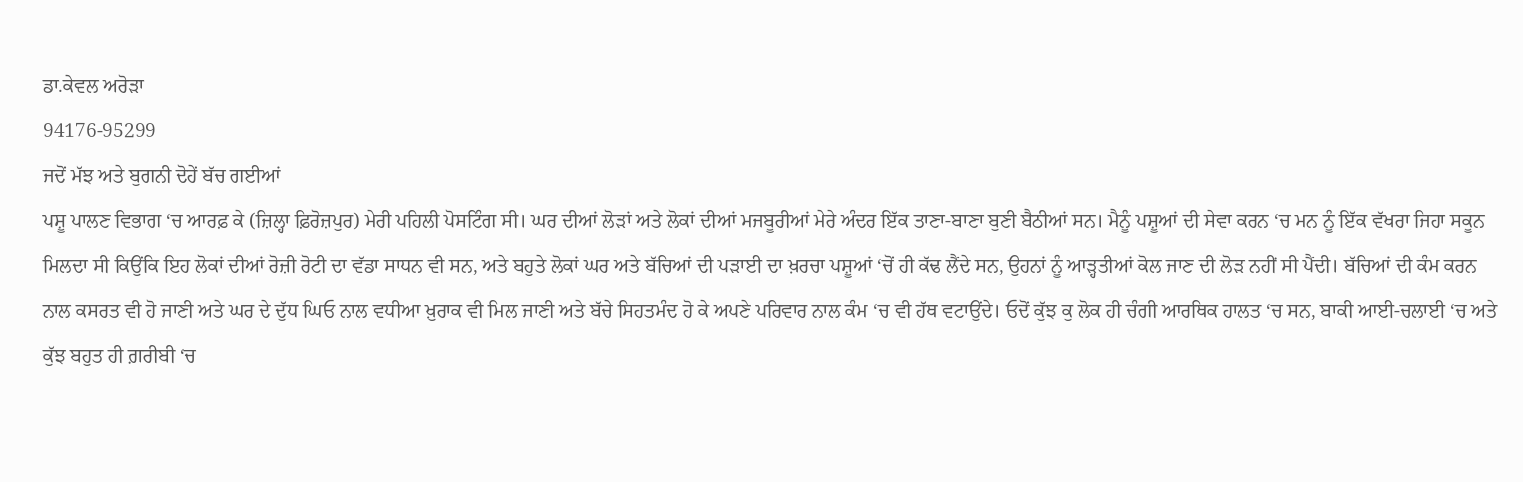ਡਾ.ਕੇਵਲ ਅਰੋੜਾ
94176-95299
ਜਦੋਂ ਮੱਝ ਅਤੇ ਬੁਗਨੀ ਦੋਹੇਂ ਬੱਚ ਗਈਆਂ
ਪਸ਼ੂ ਪਾਲਣ ਵਿਭਾਗ ‘ਚ ਆਰਫ਼ ਕੇ (ਜ਼ਿਲ੍ਹਾ ਫ਼ਿਰੋਜ਼ਪੁਰ) ਮੇਰੀ ਪਹਿਲੀ ਪੋਸਟਿੰਗ ਸੀ। ਘਰ ਦੀਆਂ ਲੋੜਾਂ ਅਤੇ ਲੋਕਾਂ ਦੀਆਂ ਮਜਬੂਰੀਆਂ ਮੇਰੇ ਅੰਦਰ ਇੱਕ ਤਾਣਾ-ਬਾਣਾ ਬੁਣੀ ਬੈਠੀਆਂ ਸਨ। ਮੈਨੂੰ ਪਸ਼ੂਆਂ ਦੀ ਸੇਵਾ ਕਰਨ ‘ਚ ਮਨ ਨੂੰ ਇੱਕ ਵੱਖਰਾ ਜਿਹਾ ਸਕੂਨ ਮਿਲਦਾ ਸੀ ਕਿਉਂਕਿ ਇਹ ਲੋਕਾਂ ਦੀਆਂ ਰੋਜ਼ੀ ਰੋਟੀ ਦਾ ਵੱਡਾ ਸਾਧਨ ਵੀ ਸਨ, ਅਤੇ ਬਹੁਤੇ ਲੋਕਾਂ ਘਰ ਅਤੇ ਬੱਚਿਆਂ ਦੀ ਪੜਾਈ ਦਾ ਖ਼ਰਚਾ ਪਸ਼ੂਆਂ ‘ਚੋਂ ਹੀ ਕੱਢ ਲੈਂਦੇ ਸਨ, ਉਹਨਾਂ ਨੂੰ ਆੜ੍ਹਤੀਆਂ ਕੋਲ ਜਾਣ ਦੀ ਲੋੜ ਨਹੀਂ ਸੀ ਪੈਂਦੀ। ਬੱਚਿਆਂ ਦੀ ਕੰਮ ਕਰਨ ਨਾਲ ਕਸਰਤ ਵੀ ਹੋ ਜਾਣੀ ਅਤੇ ਘਰ ਦੇ ਦੁੱਧ ਘਿਓ ਨਾਲ ਵਧੀਆ ਖ਼ੁਰਾਕ ਵੀ ਮਿਲ ਜਾਣੀ ਅਤੇ ਬੱਚੇ ਸਿਹਤਮੰਦ ਹੋ ਕੇ ਅਪਣੇ ਪਰਿਵਾਰ ਨਾਲ ਕੰਮ ‘ਚ ਵੀ ਹੱਥ ਵਟਾਉਂਦੇ। ਓਦੋਂ ਕੁੱਝ ਕੁ ਲੋਕ ਹੀ ਚੰਗੀ ਆਰਥਿਕ ਹਾਲਤ ‘ਚ ਸਨ, ਬਾਕੀ ਆਈ-ਚਲਾਈ ‘ਚ ਅਤੇ ਕੁੱਝ ਬਹੁਤ ਹੀ ਗ਼ਰੀਬੀ ‘ਚ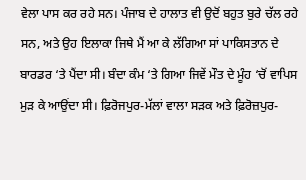ਵੇਲਾ ਪਾਸ ਕਰ ਰਹੇ ਸਨ। ਪੰਜਾਬ ਦੇ ਹਾਲਾਤ ਵੀ ਉਦੋਂ ਬਹੁਤ ਬੁਰੇ ਚੱਲ ਰਹੇ ਸਨ, ਅਤੇ ਉਹ ਇਲਾਕਾ ਜਿਥੇ ਮੈਂ ਆ ਕੇ ਲੱਗਿਆ ਸਾਂ ਪਾਕਿਸਤਾਨ ਦੇ ਬਾਰਡਰ ‘ਤੇ ਪੈਂਦਾ ਸੀ। ਬੰਦਾ ਕੰਮ ‘ਤੇ ਗਿਆ ਜਿਵੇਂ ਮੌਤ ਦੇ ਮੂੰਹ ‘ਚੋਂ ਵਾਪਿਸ ਮੁੜ ਕੇ ਆਉਂਦਾ ਸੀ। ਫ਼ਿਰੋਜਪੁਰ-ਮੱਲਾਂ ਵਾਲਾ ਸੜਕ ਅਤੇ ਫ਼ਿਰੋਜ਼ਪੁਰ-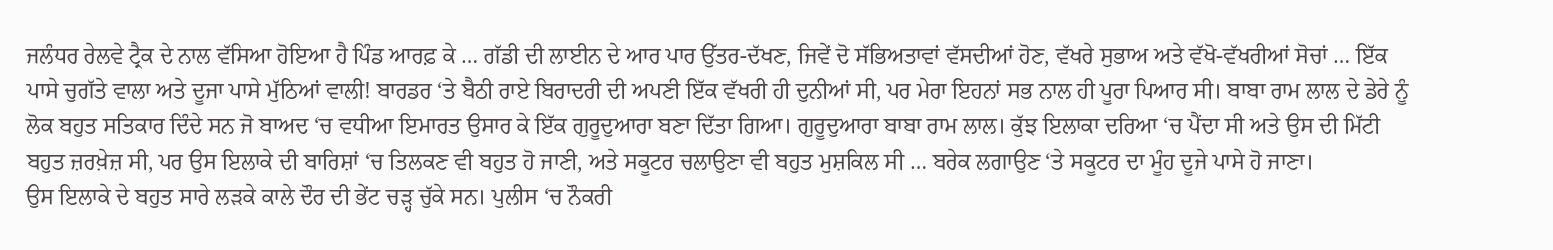ਜਲੰਧਰ ਰੇਲਵੇ ਟ੍ਰੈਕ ਦੇ ਨਾਲ ਵੱਸਿਆ ਹੋਇਆ ਹੈ ਪਿੰਡ ਆਰਫ਼ ਕੇ … ਗੱਡੀ ਦੀ ਲਾਈਨ ਦੇ ਆਰ ਪਾਰ ਉੱਤਰ-ਦੱਖਣ, ਜਿਵੇਂ ਦੋ ਸੱਭਿਅਤਾਵਾਂ ਵੱਸਦੀਆਂ ਹੋਣ, ਵੱਖਰੇ ਸੁਭਾਅ ਅਤੇ ਵੱਖੋ-ਵੱਖਰੀਆਂ ਸੋਚਾਂ … ਇੱਕ ਪਾਸੇ ਚੁਗੱਤੇ ਵਾਲਾ ਅਤੇ ਦੂਜਾ ਪਾਸੇ ਮੁੱਠਿਆਂ ਵਾਲੀ! ਬਾਰਡਰ ‘ਤੇ ਬੈਠੀ ਰਾਏ ਬਿਰਾਦਰੀ ਦੀ ਅਪਣੀ ਇੱਕ ਵੱਖਰੀ ਹੀ ਦੁਨੀਆਂ ਸੀ, ਪਰ ਮੇਰਾ ਇਹਨਾਂ ਸਭ ਨਾਲ ਹੀ ਪੂਰਾ ਪਿਆਰ ਸੀ। ਬਾਬਾ ਰਾਮ ਲਾਲ ਦੇ ਡੇਰੇ ਨੂੰ ਲੋਕ ਬਹੁਤ ਸਤਿਕਾਰ ਦਿੰਦੇ ਸਨ ਜੋ ਬਾਅਦ ‘ਚ ਵਧੀਆ ਇਮਾਰਤ ਉਸਾਰ ਕੇ ਇੱਕ ਗੁਰੂਦੁਆਰਾ ਬਣਾ ਦਿੱਤਾ ਗਿਆ। ਗੁਰੂਦੁਆਰਾ ਬਾਬਾ ਰਾਮ ਲਾਲ। ਕੁੱਝ ਇਲਾਕਾ ਦਰਿਆ ‘ਚ ਪੈਂਦਾ ਸੀ ਅਤੇ ਉਸ ਦੀ ਮਿੱਟੀ ਬਹੁਤ ਜ਼ਰਖ਼ੇਜ਼ ਸੀ, ਪਰ ਉਸ ਇਲਾਕੇ ਦੀ ਬਾਰਿਸ਼ਾਂ ‘ਚ ਤਿਲਕਣ ਵੀ ਬਹੁਤ ਹੋ ਜਾਣੀ, ਅਤੇ ਸਕੂਟਰ ਚਲਾਉਣਾ ਵੀ ਬਹੁਤ ਮੁਸ਼ਕਿਲ ਸੀ … ਬਰੇਕ ਲਗਾਉਣ ‘ਤੇ ਸਕੂਟਰ ਦਾ ਮੂੰਹ ਦੂਜੇ ਪਾਸੇ ਹੋ ਜਾਣਾ।
ਉਸ ਇਲਾਕੇ ਦੇ ਬਹੁਤ ਸਾਰੇ ਲੜਕੇ ਕਾਲੇ ਦੌਰ ਦੀ ਭੇਂਟ ਚੜ੍ਹ ਚੁੱਕੇ ਸਨ। ਪੁਲੀਸ ‘ਚ ਨੌਕਰੀ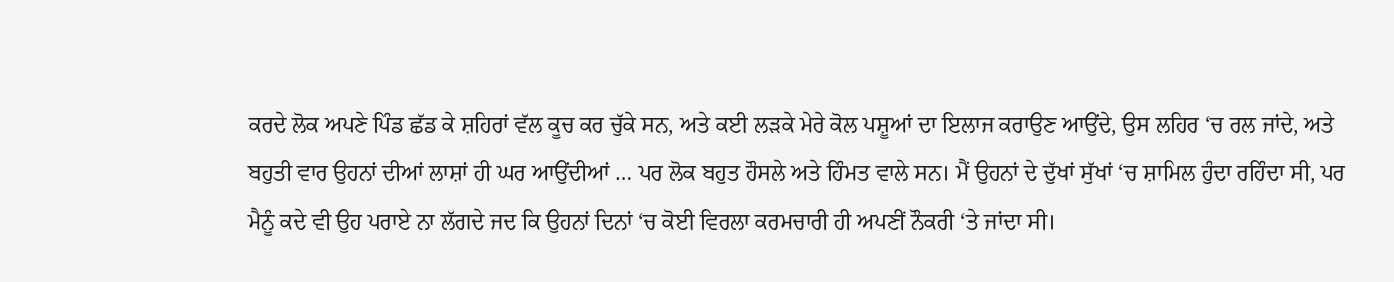ਕਰਦੇ ਲੋਕ ਅਪਣੇ ਪਿੰਡ ਛੱਡ ਕੇ ਸ਼ਹਿਰਾਂ ਵੱਲ ਕੂਚ ਕਰ ਚੁੱਕੇ ਸਨ, ਅਤੇ ਕਈ ਲੜਕੇ ਮੇਰੇ ਕੋਲ ਪਸ਼ੂਆਂ ਦਾ ਇਲਾਜ ਕਰਾਉਣ ਆਉਂਦੇ, ਉਸ ਲਹਿਰ ‘ਚ ਰਲ ਜਾਂਦੇ, ਅਤੇ ਬਹੁਤੀ ਵਾਰ ਉਹਨਾਂ ਦੀਆਂ ਲਾਸ਼ਾਂ ਹੀ ਘਰ ਆਉਂਦੀਆਂ … ਪਰ ਲੋਕ ਬਹੁਤ ਹੌਸਲੇ ਅਤੇ ਹਿੰਮਤ ਵਾਲੇ ਸਨ। ਮੈਂ ਉਹਨਾਂ ਦੇ ਦੁੱਖਾਂ ਸੁੱਖਾਂ ‘ਚ ਸ਼ਾਮਿਲ ਹੁੰਦਾ ਰਹਿੰਦਾ ਸੀ, ਪਰ ਮੈਨੂੰ ਕਦੇ ਵੀ ਉਹ ਪਰਾਏ ਨਾ ਲੱਗਦੇ ਜਦ ਕਿ ਉਹਨਾਂ ਦਿਨਾਂ ‘ਚ ਕੋਈ ਵਿਰਲਾ ਕਰਮਚਾਰੀ ਹੀ ਅਪਣੀਂ ਨੌਕਰੀ ‘ਤੇ ਜਾਂਦਾ ਸੀ।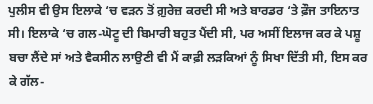ਪੁਲੀਸ ਵੀ ਉਸ ਇਲਾਕੇ ‘ਚ ਵੜਨ ਤੋਂ ਗ਼ੁਰੇਜ਼ ਕਰਦੀ ਸੀ ਅਤੇ ਬਾਰਡਰ ‘ਤੇ ਫ਼ੌਜ ਤਾਇਨਾਤ ਸੀ। ਇਲਾਕੇ ‘ਚ ਗਲ-ਘੋਟੂ ਦੀ ਬਿਮਾਰੀ ਬਹੁਤ ਪੈਂਦੀ ਸੀ, ਪਰ ਅਸੀਂ ਇਲਾਜ ਕਰ ਕੇ ਪਸ਼ੂ ਬਚਾ ਲੈਂਦੇ ਸਾਂ ਅਤੇ ਵੈਕਸੀਨ ਲਾਉਣੀ ਵੀ ਮੈਂ ਕਾਫ਼ੀ ਲੜਕਿਆਂ ਨੂੰ ਸਿਖਾ ਦਿੱਤੀ ਸੀ, ਇਸ ਕਰ ਕੇ ਗੱਲ-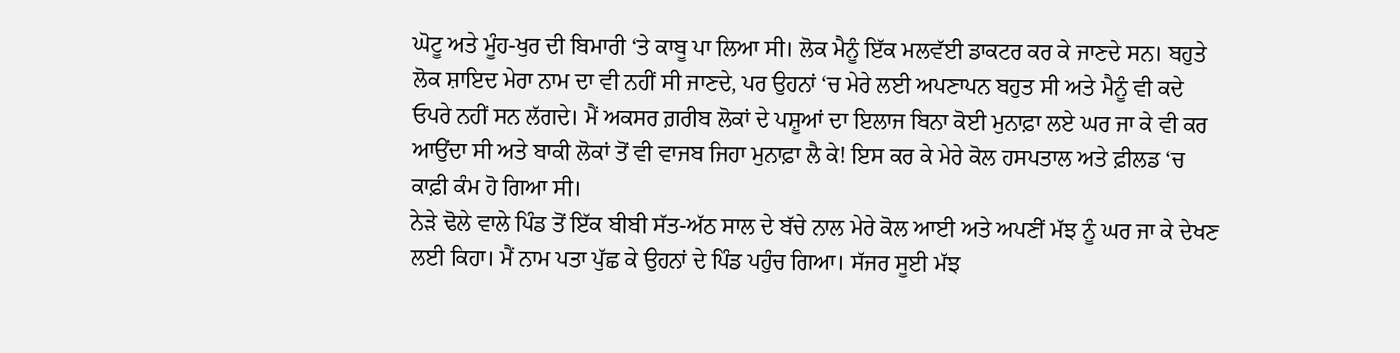ਘੋਟੂ ਅਤੇ ਮੂੰਹ-ਖੁਰ ਦੀ ਬਿਮਾਰੀ ‘ਤੇ ਕਾਬੂ ਪਾ ਲਿਆ ਸੀ। ਲੋਕ ਮੈਨੂੰ ਇੱਕ ਮਲਵੱਈ ਡਾਕਟਰ ਕਰ ਕੇ ਜਾਣਦੇ ਸਨ। ਬਹੁਤੇ ਲੋਕ ਸ਼ਾਇਦ ਮੇਰਾ ਨਾਮ ਦਾ ਵੀ ਨਹੀਂ ਸੀ ਜਾਣਦੇ, ਪਰ ਉਹਨਾਂ ‘ਚ ਮੇਰੇ ਲਈ ਅਪਣਾਪਨ ਬਹੁਤ ਸੀ ਅਤੇ ਮੈਨੂੰ ਵੀ ਕਦੇ ਓਪਰੇ ਨਹੀਂ ਸਨ ਲੱਗਦੇ। ਮੈਂ ਅਕਸਰ ਗ਼ਰੀਬ ਲੋਕਾਂ ਦੇ ਪਸ਼ੂਆਂ ਦਾ ਇਲਾਜ ਬਿਨਾ ਕੋਈ ਮੁਨਾਫ਼ਾ ਲਏ ਘਰ ਜਾ ਕੇ ਵੀ ਕਰ ਆਉਂਦਾ ਸੀ ਅਤੇ ਬਾਕੀ ਲੋਕਾਂ ਤੋਂ ਵੀ ਵਾਜਬ ਜਿਹਾ ਮੁਨਾਫ਼ਾ ਲੈ ਕੇ! ਇਸ ਕਰ ਕੇ ਮੇਰੇ ਕੋਲ ਹਸਪਤਾਲ ਅਤੇ ਫ਼ੀਲਡ ‘ਚ ਕਾਫ਼ੀ ਕੰਮ ਹੋ ਗਿਆ ਸੀ।
ਨੇੜੇ ਢੋਲੇ ਵਾਲੇ ਪਿੰਡ ਤੋਂ ਇੱਕ ਬੀਬੀ ਸੱਤ-ਅੱਠ ਸਾਲ ਦੇ ਬੱਚੇ ਨਾਲ ਮੇਰੇ ਕੋਲ ਆਈ ਅਤੇ ਅਪਣੀਂ ਮੱਝ ਨੂੰ ਘਰ ਜਾ ਕੇ ਦੇਖਣ ਲਈ ਕਿਹਾ। ਮੈਂ ਨਾਮ ਪਤਾ ਪੁੱਛ ਕੇ ਉਹਨਾਂ ਦੇ ਪਿੰਡ ਪਹੁੰਚ ਗਿਆ। ਸੱਜਰ ਸੂਈ ਮੱਝ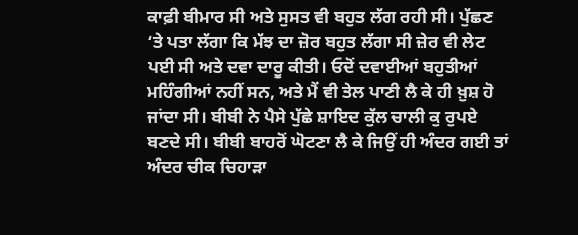ਕਾਫ਼ੀ ਬੀਮਾਰ ਸੀ ਅਤੇ ਸੁਸਤ ਵੀ ਬਹੁਤ ਲੱਗ ਰਹੀ ਸੀ। ਪੁੱਛਣ ‘ਤੇ ਪਤਾ ਲੱਗਾ ਕਿ ਮੱਝ ਦਾ ਜ਼ੋਰ ਬਹੁਤ ਲੱਗਾ ਸੀ ਜ਼ੇਰ ਵੀ ਲੇਟ ਪਈ ਸੀ ਅਤੇ ਦਵਾ ਦਾਰੂ ਕੀਤੀ। ਓਦੋਂ ਦਵਾਈਆਂ ਬਹੁਤੀਆਂ ਮਹਿੰਗੀਆਂ ਨਹੀਂ ਸਨ, ਅਤੇ ਮੈਂ ਵੀ ਤੇਲ ਪਾਣੀ ਲੈ ਕੇ ਹੀ ਖ਼ੁਸ਼ ਹੋ ਜਾਂਦਾ ਸੀ। ਬੀਬੀ ਨੇ ਪੈਸੇ ਪੁੱਛੇ ਸ਼ਾਇਦ ਕੁੱਲ ਚਾਲੀ ਕੁ ਰੁਪਏ ਬਣਦੇ ਸੀ। ਬੀਬੀ ਬਾਹਰੋਂ ਘੋਟਣਾ ਲੈ ਕੇ ਜਿਉਂ ਹੀ ਅੰਦਰ ਗਈ ਤਾਂ ਅੰਦਰ ਚੀਕ ਚਿਹਾੜਾ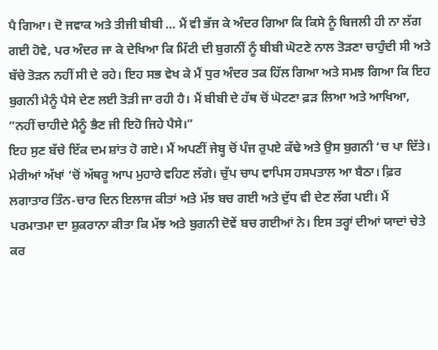ਪੈ ਗਿਆ। ਦੋ ਜਵਾਕ ਅਤੇ ਤੀਜੀ ਬੀਬੀ … ਮੈਂ ਵੀ ਭੱਜ ਕੇ ਅੰਦਰ ਗਿਆ ਕਿ ਕਿਸੇ ਨੂੰ ਬਿਜਲੀ ਹੀ ਨਾ ਲੱਗ ਗਈ ਹੋਵੇ, ਪਰ ਅੰਦਰ ਜਾ ਕੇ ਦੇਖਿਆ ਕਿ ਮਿੱਟੀ ਦੀ ਬੁਗਨੀਂ ਨੂੰ ਬੀਬੀ ਘੋਟਣੇ ਨਾਲ ਤੋੜਣਾ ਚਾਹੁੰਦੀ ਸੀ ਅਤੇ ਬੱਚੇ ਤੋੜਨ ਨਹੀਂ ਸੀ ਦੇ ਰਹੇ। ਇਹ ਸਭ ਵੇਖ ਕੇ ਮੈਂ ਧੁਰ ਅੰਦਰ ਤਕ ਹਿੱਲ ਗਿਆ ਅਤੇ ਸਮਝ ਗਿਆ ਕਿ ਇਹ ਬੁਗਨੀ ਮੈਨੂੰ ਪੈਸੇ ਦੇਣ ਲਈ ਤੋੜੀ ਜਾ ਰਹੀ ਹੈ। ਮੈਂ ਬੀਬੀ ਦੇ ਹੱਥ ਚੋਂ ਘੋਟਣਾ ਫ਼ੜ ਲਿਆ ਅਤੇ ਆਖਿਆ, ”ਨਹੀਂ ਚਾਹੀਦੇ ਮੈਨੂੰ ਭੈਣ ਜੀ ਇਹੋ ਜਿਹੇ ਪੈਸੇ।”
ਇਹ ਸੁਣ ਬੱਚੇ ਇੱਕ ਦਮ ਸ਼ਾਂਤ ਹੋ ਗਏ। ਮੈਂ ਅਪਣੀਂ ਜੇਬ੍ਹ ਚੋਂ ਪੰਜ ਰੁਪਏ ਕੱਢੇ ਅਤੇ ਉਸ ਬੁਗਨੀ ‘ਚ ਪਾ ਦਿੱਤੇ। ਮੇਰੀਆਂ ਅੱਖਾਂ ‘ਚੋਂ ਅੱਥਰੂ ਆਪ ਮੁਹਾਰੇ ਵਹਿਣ ਲੱਗੇ। ਚੁੱਪ ਚਾਪ ਵਾਪਿਸ ਹਸਪਤਾਲ ਆ ਬੈਠਾ। ਫ਼ਿਰ ਲਗਾਤਾਰ ਤਿੰਨ-ਚਾਰ ਦਿਨ ਇਲਾਜ ਕੀਤਾਂ ਅਤੇ ਮੱਝ ਬਚ ਗਈ ਅਤੇ ਦੁੱਧ ਵੀ ਦੇਣ ਲੱਗ ਪਈ। ਮੈਂ ਪਰਮਾਤਮਾ ਦਾ ਸ਼ੁਕਰਾਨਾ ਕੀਤਾ ਕਿ ਮੱਝ ਅਤੇ ਬੁਗਨੀ ਦੋਵੇਂ ਬਚ ਗਈਆਂ ਨੇ। ਇਸ ਤਰ੍ਹਾਂ ਦੀਆਂ ਯਾਦਾਂ ਚੇਤੇ ਕਰ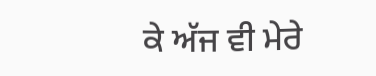ਕੇ ਅੱਜ ਵੀ ਮੇਰੇ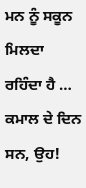ਮਨ ਨੂੰ ਸਕੂਨ ਮਿਲਦਾ ਰਹਿੰਦਾ ਹੈ … ਕਮਾਲ ਦੇ ਦਿਨ ਸਨ, ਉਹ!